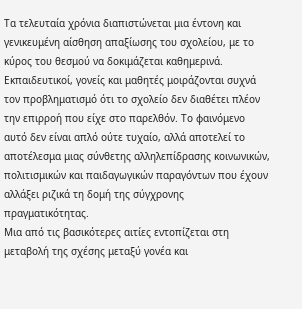Τα τελευταία χρόνια διαπιστώνεται μια έντονη και γενικευμένη αίσθηση απαξίωσης του σχολείου, με το κύρος του θεσμού να δοκιμάζεται καθημερινά. Εκπαιδευτικοί, γονείς και μαθητές μοιράζονται συχνά τον προβληματισμό ότι το σχολείο δεν διαθέτει πλέον την επιρροή που είχε στο παρελθόν. Το φαινόμενο αυτό δεν είναι απλό ούτε τυχαίο, αλλά αποτελεί το αποτέλεσμα μιας σύνθετης αλληλεπίδρασης κοινωνικών, πολιτισμικών και παιδαγωγικών παραγόντων που έχουν αλλάξει ριζικά τη δομή της σύγχρονης πραγματικότητας.
Μια από τις βασικότερες αιτίες εντοπίζεται στη μεταβολή της σχέσης μεταξύ γονέα και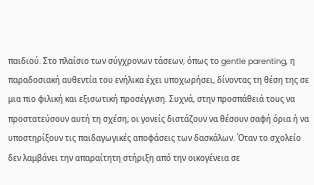παιδιού. Στο πλαίσιο των σύγχρονων τάσεων, όπως το gentle parenting, η παραδοσιακή αυθεντία του ενήλικα έχει υποχωρήσει, δίνοντας τη θέση της σε μια πιο φιλική και εξισωτική προσέγγιση. Συχνά, στην προσπάθειά τους να προστατεύσουν αυτή τη σχέση, οι γονείς διστάζουν να θέσουν σαφή όρια ή να υποστηρίξουν τις παιδαγωγικές αποφάσεις των δασκάλων. Όταν το σχολείο δεν λαμβάνει την απαραίτητη στήριξη από την οικογένεια σε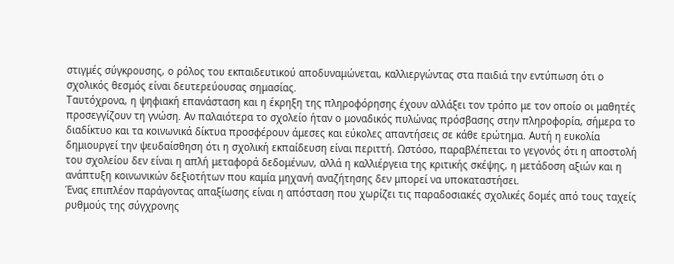στιγμές σύγκρουσης, ο ρόλος του εκπαιδευτικού αποδυναμώνεται, καλλιεργώντας στα παιδιά την εντύπωση ότι ο σχολικός θεσμός είναι δευτερεύουσας σημασίας.
Ταυτόχρονα, η ψηφιακή επανάσταση και η έκρηξη της πληροφόρησης έχουν αλλάξει τον τρόπο με τον οποίο οι μαθητές προσεγγίζουν τη γνώση. Αν παλαιότερα το σχολείο ήταν ο μοναδικός πυλώνας πρόσβασης στην πληροφορία, σήμερα το διαδίκτυο και τα κοινωνικά δίκτυα προσφέρουν άμεσες και εύκολες απαντήσεις σε κάθε ερώτημα. Αυτή η ευκολία δημιουργεί την ψευδαίσθηση ότι η σχολική εκπαίδευση είναι περιττή. Ωστόσο, παραβλέπεται το γεγονός ότι η αποστολή του σχολείου δεν είναι η απλή μεταφορά δεδομένων, αλλά η καλλιέργεια της κριτικής σκέψης, η μετάδοση αξιών και η ανάπτυξη κοινωνικών δεξιοτήτων που καμία μηχανή αναζήτησης δεν μπορεί να υποκαταστήσει.
Ένας επιπλέον παράγοντας απαξίωσης είναι η απόσταση που χωρίζει τις παραδοσιακές σχολικές δομές από τους ταχείς ρυθμούς της σύγχρονης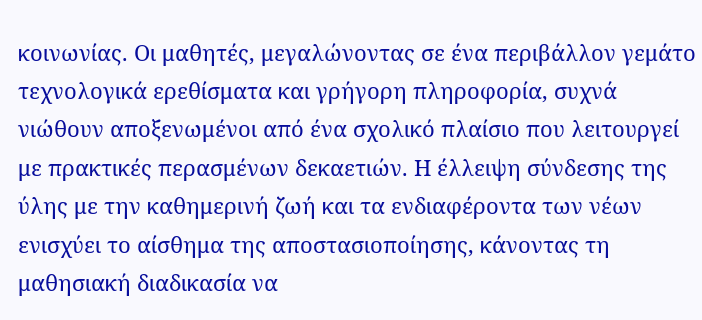κοινωνίας. Οι μαθητές, μεγαλώνοντας σε ένα περιβάλλον γεμάτο τεχνολογικά ερεθίσματα και γρήγορη πληροφορία, συχνά νιώθουν αποξενωμένοι από ένα σχολικό πλαίσιο που λειτουργεί με πρακτικές περασμένων δεκαετιών. Η έλλειψη σύνδεσης της ύλης με την καθημερινή ζωή και τα ενδιαφέροντα των νέων ενισχύει το αίσθημα της αποστασιοποίησης, κάνοντας τη μαθησιακή διαδικασία να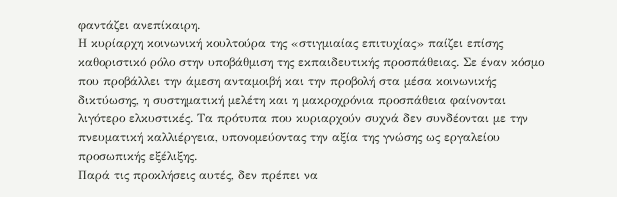φαντάζει ανεπίκαιρη.
Η κυρίαρχη κοινωνική κουλτούρα της «στιγμιαίας επιτυχίας» παίζει επίσης καθοριστικό ρόλο στην υποβάθμιση της εκπαιδευτικής προσπάθειας. Σε έναν κόσμο που προβάλλει την άμεση ανταμοιβή και την προβολή στα μέσα κοινωνικής δικτύωσης, η συστηματική μελέτη και η μακροχρόνια προσπάθεια φαίνονται λιγότερο ελκυστικές. Τα πρότυπα που κυριαρχούν συχνά δεν συνδέονται με την πνευματική καλλιέργεια, υπονομεύοντας την αξία της γνώσης ως εργαλείου προσωπικής εξέλιξης.
Παρά τις προκλήσεις αυτές, δεν πρέπει να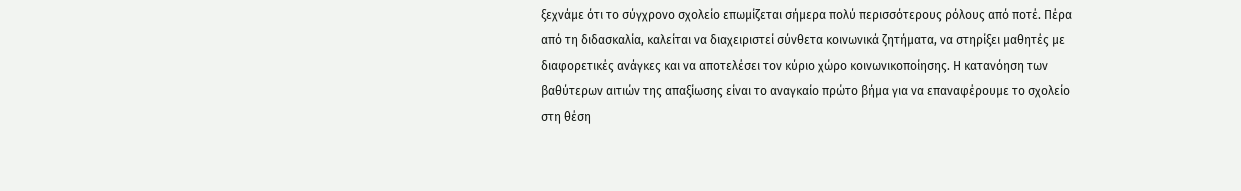ξεχνάμε ότι το σύγχρονο σχολείο επωμίζεται σήμερα πολύ περισσότερους ρόλους από ποτέ. Πέρα από τη διδασκαλία, καλείται να διαχειριστεί σύνθετα κοινωνικά ζητήματα, να στηρίξει μαθητές με διαφορετικές ανάγκες και να αποτελέσει τον κύριο χώρο κοινωνικοποίησης. Η κατανόηση των βαθύτερων αιτιών της απαξίωσης είναι το αναγκαίο πρώτο βήμα για να επαναφέρουμε το σχολείο στη θέση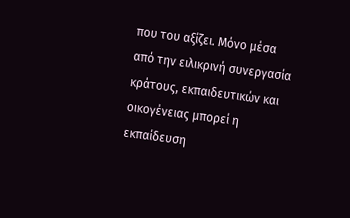που του αξίζει. Μόνο μέσα από την ειλικρινή συνεργασία κράτους, εκπαιδευτικών και οικογένειας μπορεί η εκπαίδευση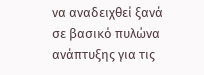να αναδειχθεί ξανά σε βασικό πυλώνα ανάπτυξης για τις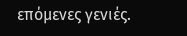επόμενες γενιές.